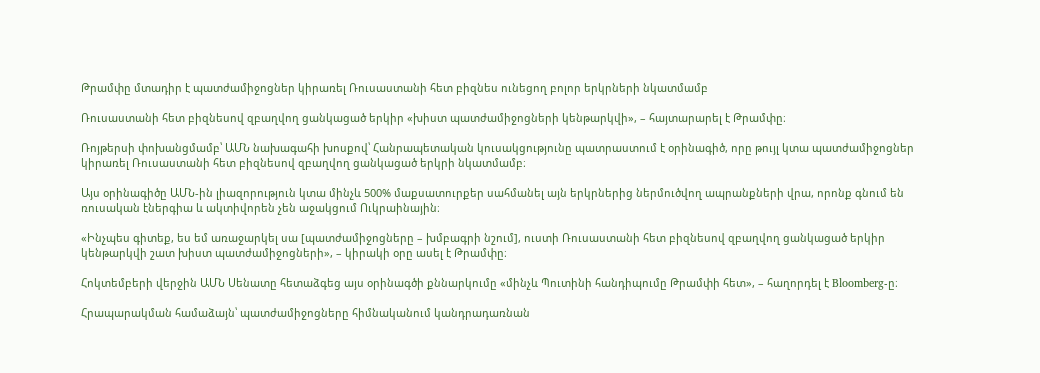Թրամփը մտադիր է պատժամիջոցներ կիրառել Ռուսաստանի հետ բիզնես ունեցող բոլոր երկրների նկատմամբ

Ռուսաստանի հետ բիզնեսով զբաղվող ցանկացած երկիր «խիստ պատժամիջոցների կենթարկվի», – հայտարարել է Թրամփը։

Ռոյթերսի փոխանցմամբ՝ ԱՄՆ նախագահի խոսքով՝ Հանրապետական կուսակցությունը պատրաստում է օրինագիծ, որը թույլ կտա պատժամիջոցներ կիրառել Ռուսաստանի հետ բիզնեսով զբաղվող ցանկացած երկրի նկատմամբ։

Այս օրինագիծը ԱՄՆ-ին լիազորություն կտա մինչև 500% մաքսատուրքեր սահմանել այն երկրներից ներմուծվող ապրանքների վրա, որոնք գնում են ռուսական էներգիա և ակտիվորեն չեն աջակցում Ուկրաինային։

«Ինչպես գիտեք, ես եմ առաջարկել սա [պատժամիջոցները – խմբագրի նշում], ուստի Ռուսաստանի հետ բիզնեսով զբաղվող ցանկացած երկիր կենթարկվի շատ խիստ պատժամիջոցների», – կիրակի օրը ասել է Թրամփը։

Հոկտեմբերի վերջին ԱՄՆ Սենատը հետաձգեց այս օրինագծի քննարկումը «մինչև Պուտինի հանդիպումը Թրամփի հետ», – հաղորդել է Bloomberg-ը։

Հրապարակման համաձայն՝ պատժամիջոցները հիմնականում կանդրադառնան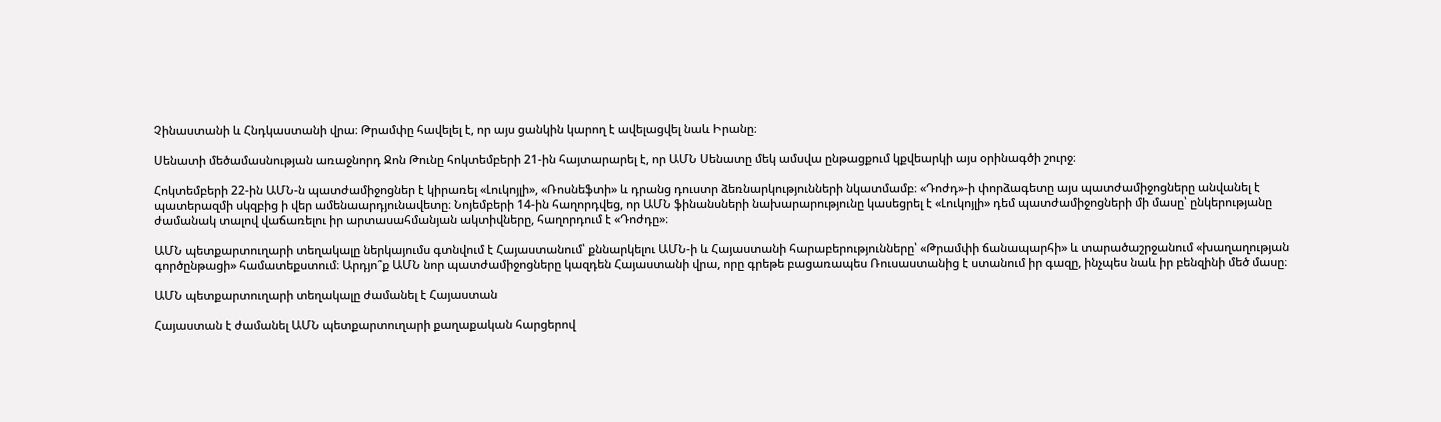Չինաստանի և Հնդկաստանի վրա։ Թրամփը հավելել է, որ այս ցանկին կարող է ավելացվել նաև Իրանը։

Սենատի մեծամասնության առաջնորդ Ջոն Թունը հոկտեմբերի 21-ին հայտարարել է, որ ԱՄՆ Սենատը մեկ ամսվա ընթացքում կքվեարկի այս օրինագծի շուրջ։

Հոկտեմբերի 22-ին ԱՄՆ-ն պատժամիջոցներ է կիրառել «Լուկոյլի», «Ռոսնեֆտի» և դրանց դուստր ձեռնարկությունների նկատմամբ։ «Դոժդ»-ի փորձագետը այս պատժամիջոցները անվանել է պատերազմի սկզբից ի վեր ամենաարդյունավետը։ Նոյեմբերի 14-ին հաղորդվեց, որ ԱՄՆ ֆինանսների նախարարությունը կասեցրել է «Լուկոյլի» դեմ պատժամիջոցների մի մասը՝ ընկերությանը ժամանակ տալով վաճառելու իր արտասահմանյան ակտիվները, հաղորդում է «Դոժդը»։

ԱՄՆ պետքարտուղարի տեղակալը ներկայումս գտնվում է Հայաստանում՝ քննարկելու ԱՄՆ-ի և Հայաստանի հարաբերությունները՝ «Թրամփի ճանապարհի» և տարածաշրջանում «խաղաղության գործընթացի» համատեքստում։ Արդյո՞ք ԱՄՆ նոր պատժամիջոցները կազդեն Հայաստանի վրա, որը գրեթե բացառապես Ռուսաստանից է ստանում իր գազը, ինչպես նաև իր բենզինի մեծ մասը։

ԱՄՆ պետքարտուղարի տեղակալը ժամանել է Հայաստան

Հայաստան է ժամանել ԱՄՆ պետքարտուղարի քաղաքական հարցերով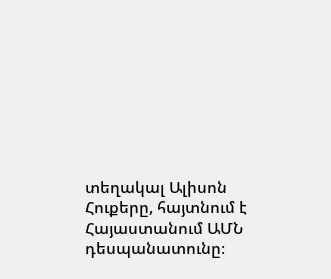տեղակալ Ալիսոն Հուքերը, հայտնում է Հայաստանում ԱՄՆ դեսպանատունը։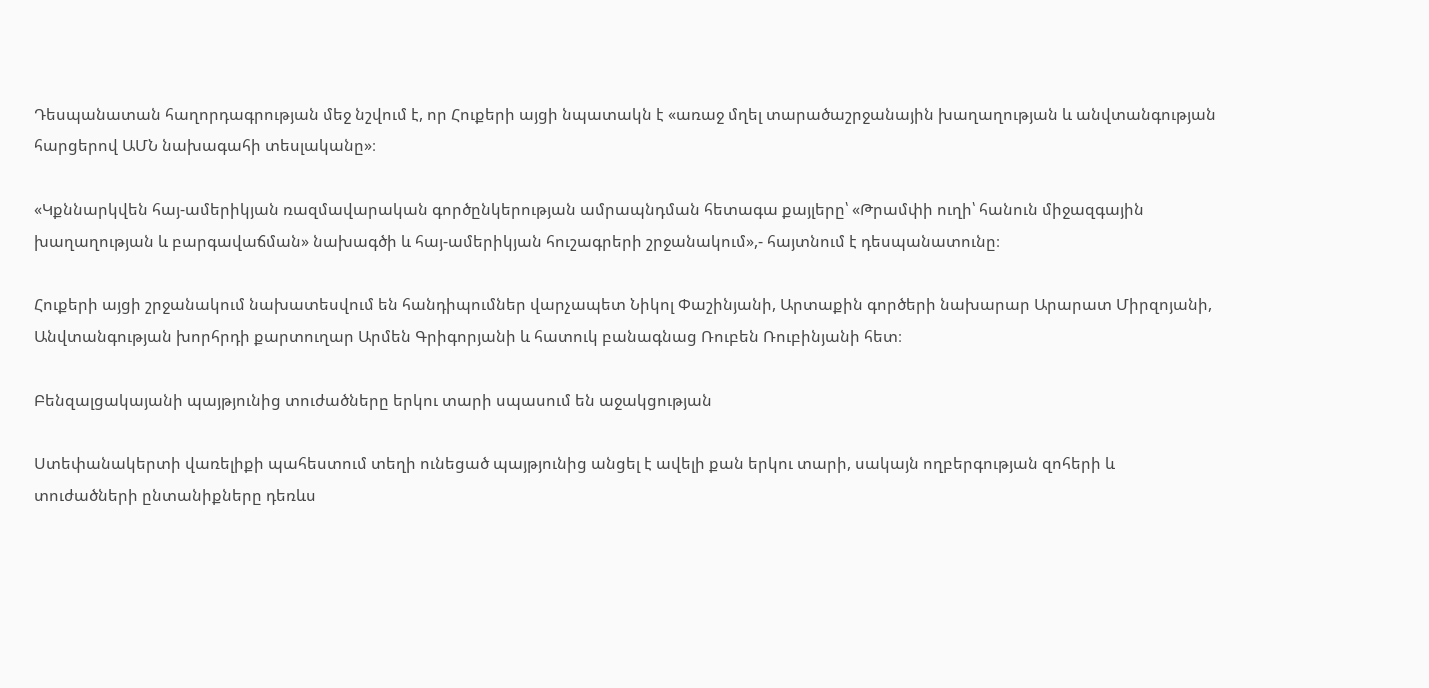Դեսպանատան հաղորդագրության մեջ նշվում է, որ Հուքերի այցի նպատակն է «առաջ մղել տարածաշրջանային խաղաղության և անվտանգության հարցերով ԱՄՆ նախագահի տեսլականը»։

«Կքննարկվեն հայ-ամերիկյան ռազմավարական գործընկերության ամրապնդման հետագա քայլերը՝ «Թրամփի ուղի՝ հանուն միջազգային խաղաղության և բարգավաճման» նախագծի և հայ-ամերիկյան հուշագրերի շրջանակում»,- հայտնում է դեսպանատունը։

Հուքերի այցի շրջանակում նախատեսվում են հանդիպումներ վարչապետ Նիկոլ Փաշինյանի, Արտաքին գործերի նախարար Արարատ Միրզոյանի, Անվտանգության խորհրդի քարտուղար Արմեն Գրիգորյանի և հատուկ բանագնաց Ռուբեն Ռուբինյանի հետ։

Բենզալցակայանի պայթյունից տուժածները երկու տարի սպասում են աջակցության

Ստեփանակերտի վառելիքի պահեստում տեղի ունեցած պայթյունից անցել է ավելի քան երկու տարի, սակայն ողբերգության զոհերի և տուժածների ընտանիքները դեռևս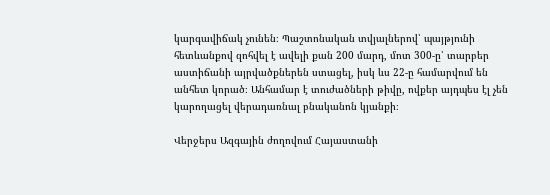կարգավիճակ չունեն։ Պաշտոնական տվյալներով՝ պայթյունի հետևանքով զոհվել է ավելի քան 200 մարդ, մոտ 300-ը՝ տարբեր աստիճանի այրվածքներեն ստացել, իսկ ևս 22-ը համարվում են անհետ կորած։ Անհամար է տուժածների թիվը, ովքեր այդպես էլ չեն կարողացել վերադառնալ բնականոն կյանքի։

Վերջերս Ազգային ժողովում Հայաստանի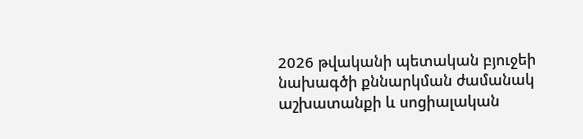2026 թվականի պետական բյուջեի նախագծի քննարկման ժամանակ աշխատանքի և սոցիալական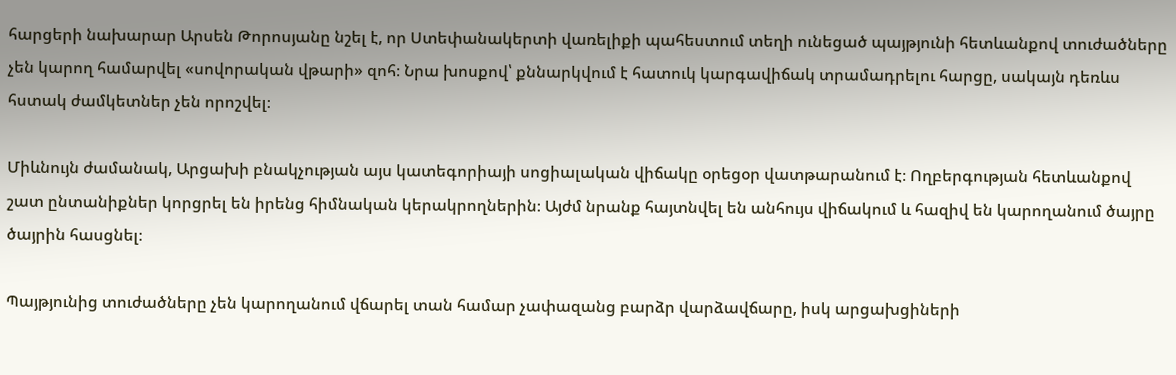հարցերի նախարար Արսեն Թորոսյանը նշել է, որ Ստեփանակերտի վառելիքի պահեստում տեղի ունեցած պայթյունի հետևանքով տուժածները չեն կարող համարվել «սովորական վթարի» զոհ։ Նրա խոսքով՝ քննարկվում է հատուկ կարգավիճակ տրամադրելու հարցը, սակայն դեռևս հստակ ժամկետներ չեն որոշվել։

Միևնույն ժամանակ, Արցախի բնակչության այս կատեգորիայի սոցիալական վիճակը օրեցօր վատթարանում է։ Ողբերգության հետևանքով շատ ընտանիքներ կորցրել են իրենց հիմնական կերակրողներին։ Այժմ նրանք հայտնվել են անհույս վիճակում և հազիվ են կարողանում ծայրը ծայրին հասցնել։

Պայթյունից տուժածները չեն կարողանում վճարել տան համար չափազանց բարձր վարձավճարը, իսկ արցախցիների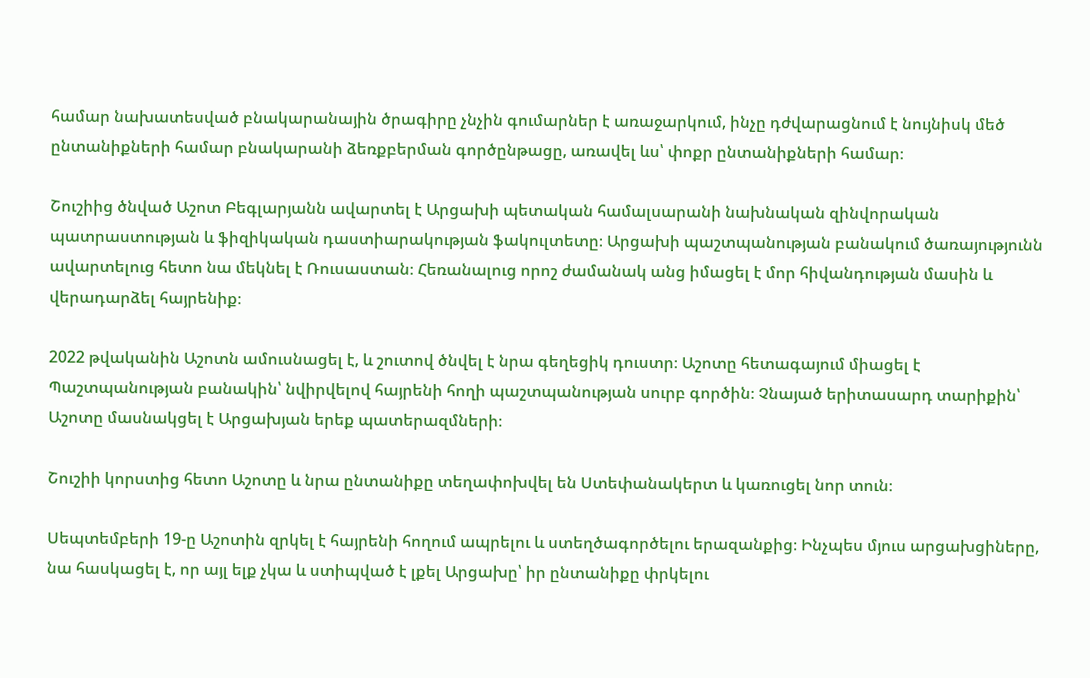համար նախատեսված բնակարանային ծրագիրը չնչին գումարներ է առաջարկում, ինչը դժվարացնում է նույնիսկ մեծ ընտանիքների համար բնակարանի ձեռքբերման գործընթացը, առավել ևս՝ փոքր ընտանիքների համար։

Շուշիից ծնված Աշոտ Բեգլարյանն ավարտել է Արցախի պետական համալսարանի նախնական զինվորական պատրաստության և ֆիզիկական դաստիարակության ֆակուլտետը։ Արցախի պաշտպանության բանակում ծառայությունն ավարտելուց հետո նա մեկնել է Ռուսաստան։ Հեռանալուց որոշ ժամանակ անց իմացել է մոր հիվանդության մասին և վերադարձել հայրենիք։

2022 թվականին Աշոտն ամուսնացել է, և շուտով ծնվել է նրա գեղեցիկ դուստր։ Աշոտը հետագայում միացել է Պաշտպանության բանակին՝ նվիրվելով հայրենի հողի պաշտպանության սուրբ գործին։ Չնայած երիտասարդ տարիքին՝ Աշոտը մասնակցել է Արցախյան երեք պատերազմների։

Շուշիի կորստից հետո Աշոտը և նրա ընտանիքը տեղափոխվել են Ստեփանակերտ և կառուցել նոր տուն։

Սեպտեմբերի 19-ը Աշոտին զրկել է հայրենի հողում ապրելու և ստեղծագործելու երազանքից։ Ինչպես մյուս արցախցիները, նա հասկացել է, որ այլ ելք չկա և ստիպված է լքել Արցախը՝ իր ընտանիքը փրկելու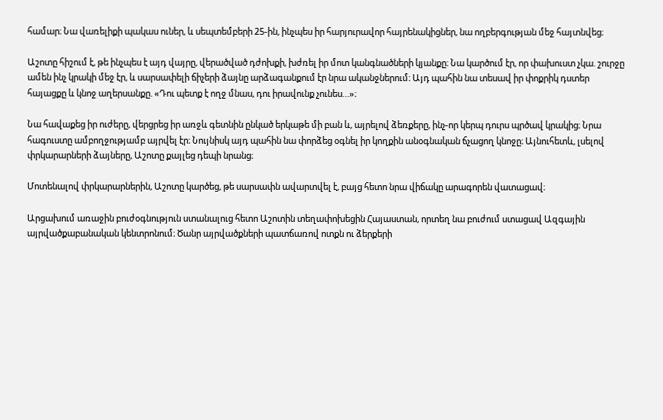համար։ Նա վառելիքի պակաս ուներ, և սեպտեմբերի 25-ին, ինչպես իր հարյուրավոր հայրենակիցներ, նա ողբերգության մեջ հայտնվեց։

Աշոտը հիշում է, թե ինչպես է այդ վայրը, վերածված դժոխքի, խժռել իր մոտ կանգնածների կյանքը։ Նա կարծում էր, որ փախուստ չկա. շուրջը ամեն ինչ կրակի մեջ էր, և սարսափելի ճիչերի ձայնը արձագանքում էր նրա ականջներում։ Այդ պահին նա տեսավ իր փոքրիկ դստեր հայացքը և կնոջ աղերսանքը. «Դու պետք է ողջ մնաս, դու իրավունք չունես…»։

Նա հավաքեց իր ուժերը, վերցրեց իր առջև գետնին ընկած երկաթե մի բան և, այրելով ձեռքերը, ինչ-որ կերպ դուրս պրծավ կրակից։ Նրա հագուստը ամբողջությամբ այրվել էր։ Նույնիսկ այդ պահին նա փորձեց օգնել իր կողքին անօգնական ճչացող կնոջը։ Այնուհետև, լսելով փրկարարների ձայները, Աշոտը քայլեց դեպի նրանց։

Մոտենալով փրկարարներին, Աշոտը կարծեց, թե սարսափն ավարտվել է, բայց հետո նրա վիճակը արագորեն վատացավ։

Արցախում առաջին բուժօգնություն ստանալուց հետո Աշոտին տեղափոխեցին Հայաստան, որտեղ նա բուժում ստացավ Ազգային այրվածքաբանական կենտրոնում։ Ծանր այրվածքների պատճառով ոտքն ու ձերքերի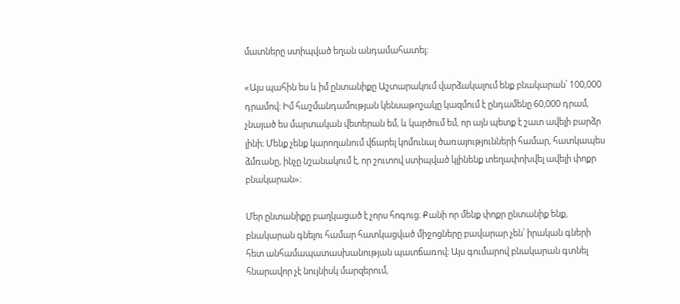մատները ստիպված եղան անդամահատել։

«Այս պահին ես և իմ ընտանիքը Աշտարակում վարձակալում ենք բնակարան՝ 100,000 դրամով։ Իմ հաշմանդամության կենսաթոշակը կազմում է ընդամենը 60,000 դրամ, չնայած ես մարտական վետերան եմ, և կարծում եմ, որ այն պետք է շատ ավելի բարձր լինի։ Մենք չենք կարողանում վճարել կոմունալ ծառայությունների համար, հատկապես ձմռանը, ինչը նշանակում է, որ շուտով ստիպված կլինենք տեղափոխվել ավելի փոքր բնակարան»։

Մեր ընտանիքը բաղկացած է չորս հոգուց։ Քանի որ մենք փոքր ընտանիք ենք, բնակարան գնելու համար հատկացված միջոցները բավարար չեն՝ իրական գների հետ անհամապատասխանության պատճառով։ Այս գումարով բնակարան գտնել հնարավոր չէ նույնիսկ մարզերում,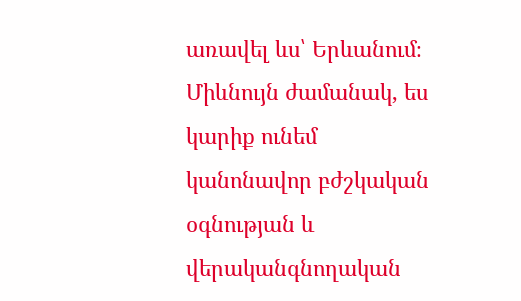առավել ևս՝ Երևանում։ Միևնույն ժամանակ, ես կարիք ունեմ կանոնավոր բժշկական օգնության և վերականգնողական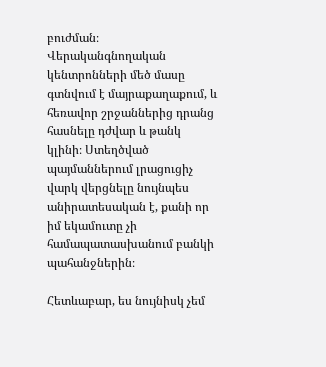բուժման։ Վերականգնողական կենտրոնների մեծ մասը գտնվում է մայրաքաղաքում, և հեռավոր շրջաններից դրանց հասնելը դժվար և թանկ կլինի։ Ստեղծված պայմաններում լրացուցիչ վարկ վերցնելը նույնպես անիրատեսական է, քանի որ իմ եկամուտը չի համապատասխանում բանկի պահանջներին։

Հետևաբար, ես նույնիսկ չեմ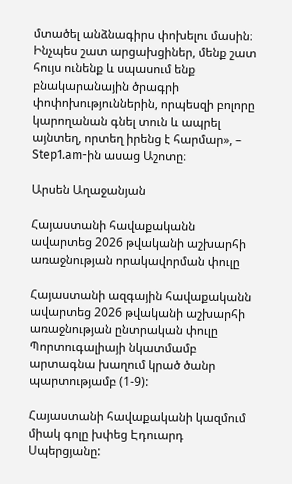մտածել անձնագիրս փոխելու մասին։ Ինչպես շատ արցախցիներ, մենք շատ հույս ունենք և սպասում ենք բնակարանային ծրագրի փոփոխություններին, որպեսզի բոլորը կարողանան գնել տուն և ապրել այնտեղ, որտեղ իրենց է հարմար», – Step1.am-ին ասաց Աշոտը։

Արսեն Աղաջանյան

Հայաստանի հավաքականն ավարտեց 2026 թվականի աշխարհի առաջնության որակավորման փուլը

Հայաստանի ազգային հավաքականն ավարտեց 2026 թվականի աշխարհի առաջնության ընտրական փուլը Պորտուգալիայի նկատմամբ արտագնա խաղում կրած ծանր պարտությամբ (1-9):

Հայաստանի հավաքականի կազմում միակ գոլը խփեց Էդուարդ Սպերցյանը: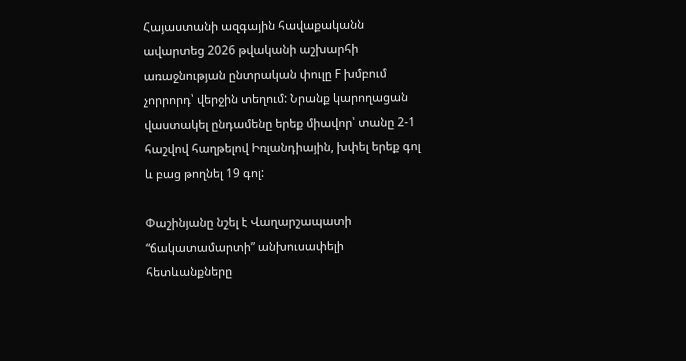Հայաստանի ազգային հավաքականն ավարտեց 2026 թվականի աշխարհի առաջնության ընտրական փուլը F խմբում չորրորդ՝ վերջին տեղում: Նրանք կարողացան վաստակել ընդամենը երեք միավոր՝ տանը 2-1 հաշվով հաղթելով Իռլանդիային, խփել երեք գոլ և բաց թողնել 19 գոլ:

Փաշինյանը նշել է Վաղարշապատի “ճակատամարտի” անխուսափելի հետևանքները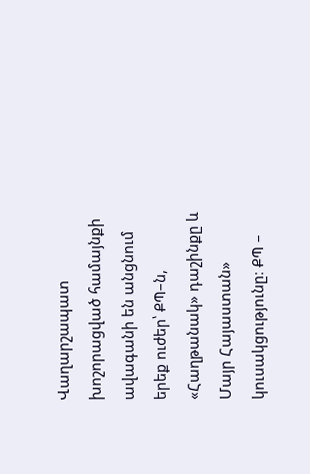Վաղարշապատ խոշորացված համայնքի ավագանի են անցնում երեք ուժեր՝ ՔՊ–ն, «Հաղթանակ» դաշինքը և Մայր Հայաստան» կուսակցությունը։ ՔՊ –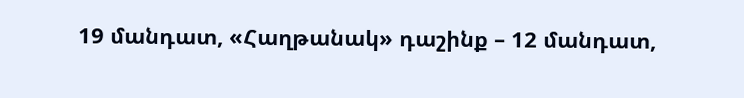19 մանդատ, «Հաղթանակ» դաշինք – 12 մանդատ,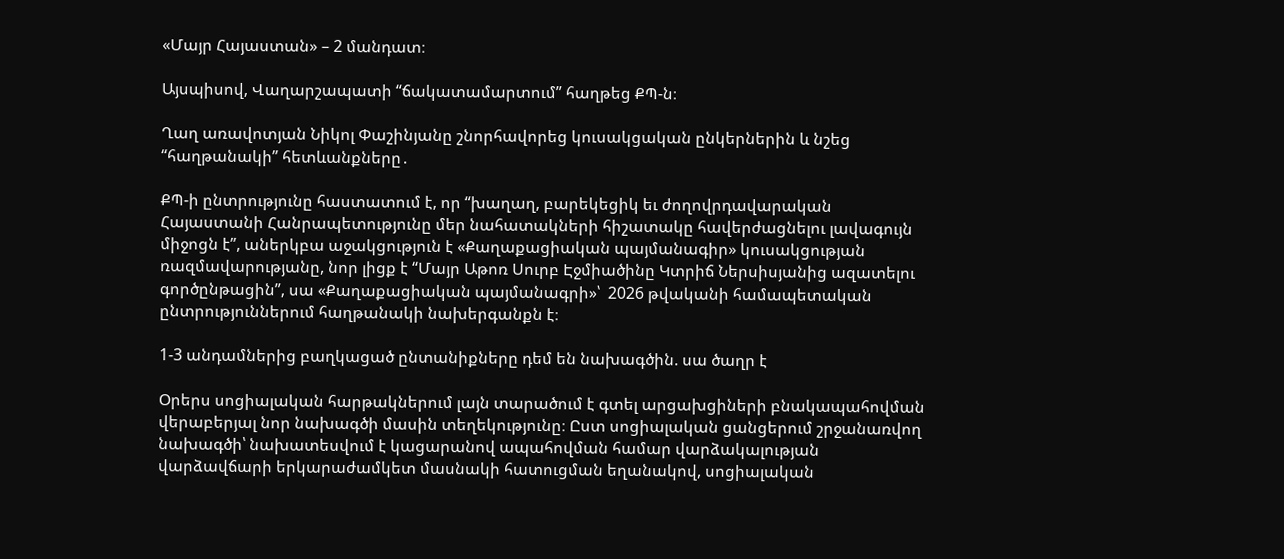«Մայր Հայաստան» – 2 մանդատ։

Այսպիսով, Վաղարշապատի “ճակատամարտում” հաղթեց ՔՊ-ն։

Ղաղ առավոտյան Նիկոլ Փաշինյանը շնորհավորեց կուսակցական ընկերներին և նշեց “հաղթանակի” հետևանքները․

ՔՊ-ի ընտրությունը հաստատում է, որ “խաղաղ, բարեկեցիկ եւ ժողովրդավարական Հայաստանի Հանրապետությունը մեր նահատակների հիշատակը հավերժացնելու լավագույն միջոցն է”, աներկբա աջակցություն է «Քաղաքացիական պայմանագիր» կուսակցության ռազմավարությանը, նոր լիցք է “Մայր Աթոռ Սուրբ Էջմիածինը Կտրիճ Ներսիսյանից ազատելու գործընթացին”, սա «Քաղաքացիական պայմանագրի»՝  2026 թվականի համապետական ընտրություններում հաղթանակի նախերգանքն է։

1-3 անդամներից բաղկացած ընտանիքները դեմ են նախագծին. սա ծաղր է

Օրերս սոցիալական հարթակներում լայն տարածում է գտել արցախցիների բնակապահովման վերաբերյալ նոր նախագծի մասին տեղեկությունը։ Ըստ սոցիալական ցանցերում շրջանառվող նախագծի՝ նախատեսվում է կացարանով ապահովման համար վարձակալության վարձավճարի երկարաժամկետ մասնակի հատուցման եղանակով, սոցիալական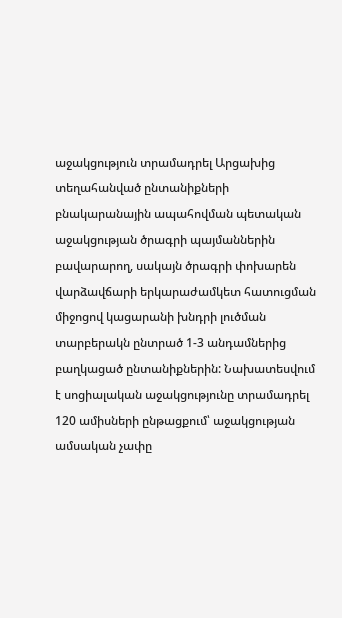աջակցություն տրամադրել Արցախից տեղահանված ընտանիքների բնակարանային ապահովման պետական աջակցության ծրագրի պայմաններին բավարարող, սակայն ծրագրի փոխարեն վարձավճարի երկարաժամկետ հատուցման միջոցով կացարանի խնդրի լուծման տարբերակն ընտրած 1-3 անդամներից բաղկացած ընտանիքներին: Նախատեսվում է սոցիալական աջակցությունը տրամադրել 120 ամիսների ընթացքում՝ աջակցության ամսական չափը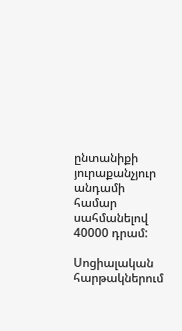ընտանիքի յուրաքանչյուր անդամի համար սահմանելով 40000 դրամ:

Սոցիալական հարթակներում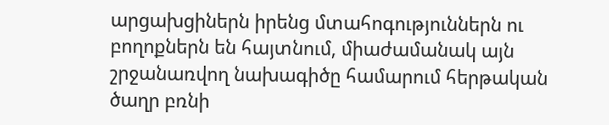արցախցիներն իրենց մտահոգություններն ու բողոքներն են հայտնում, միաժամանակ այն շրջանառվող նախագիծը համարում հերթական ծաղր բռնի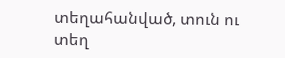տեղահանված, տուն ու տեղ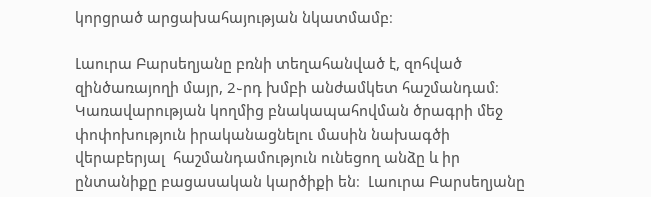կորցրած արցախահայության նկատմամբ։

Լաուրա Բարսեղյանը բռնի տեղահանված է, զոհված զինծառայողի մայր, 2֊րդ խմբի անժամկետ հաշմանդամ։ Կառավարության կողմից բնակապահովման ծրագրի մեջ փոփոխություն իրականացնելու մասին նախագծի վերաբերյալ  հաշմանդամություն ունեցող անձը և իր ընտանիքը բացասական կարծիքի են։  Լաուրա Բարսեղյանը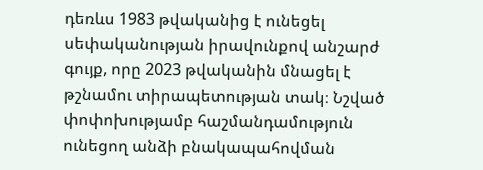դեռևս 1983 թվականից է ունեցել սեփականության իրավունքով անշարժ գույք, որը 2023 թվականին մնացել է թշնամու տիրապետության տակ։ Նշված փոփոխությամբ հաշմանդամություն ունեցող անձի բնակապահովման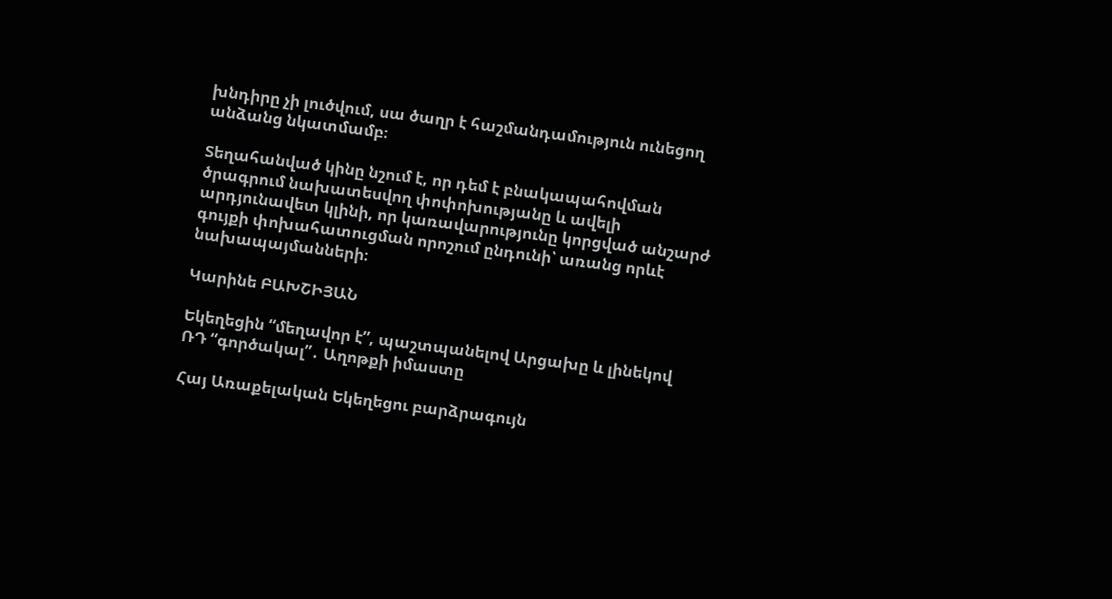խնդիրը չի լուծվում, սա ծաղր է հաշմանդամություն ունեցող անձանց նկատմամբ։

Տեղահանված կինը նշում է, որ դեմ է բնակապահովման ծրագրում նախատեսվող փոփոխությանը և ավելի արդյունավետ կլինի, որ կառավարությունը կորցված անշարժ գույքի փոխահատուցման որոշում ընդունի՝ առանց որևէ նախապայմանների։

Կարինե ԲԱԽՇԻՅԱՆ

Եկեղեցին “մեղավոր է”, պաշտպանելով Արցախը և լինեկով ՌԴ “գործակալ”․ Աղոթքի իմաստը

Հայ Առաքելական Եկեղեցու բարձրագույն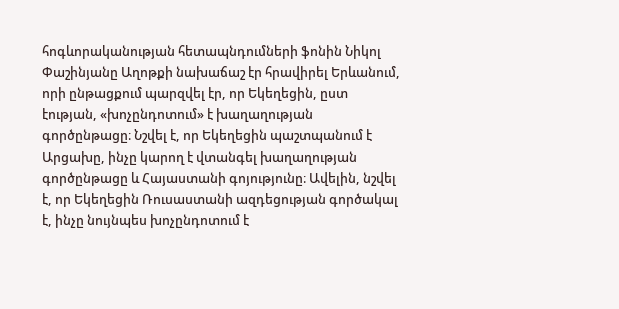հոգևորականության հետապնդումների ֆոնին Նիկոլ Փաշինյանը Աղոթքի նախաճաշ էր հրավիրել Երևանում, որի ընթացքում պարզվել էր, որ Եկեղեցին, ըստ էության, «խոչընդոտում» է խաղաղության գործընթացը։ Նշվել է, որ Եկեղեցին պաշտպանում է Արցախը, ինչը կարող է վտանգել խաղաղության գործընթացը և Հայաստանի գոյությունը։ Ավելին, նշվել է, որ Եկեղեցին Ռուսաստանի ազդեցության գործակալ է, ինչը նույնպես խոչընդոտում է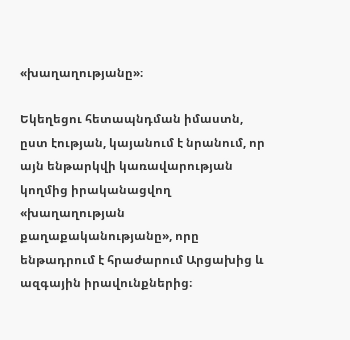«խաղաղությանը»։

Եկեղեցու հետապնդման իմաստն, ըստ էության, կայանում է նրանում, որ այն ենթարկվի կառավարության կողմից իրականացվող «խաղաղության քաղաքականությանը», որը ենթադրում է հրաժարում Արցախից և ազգային իրավունքներից։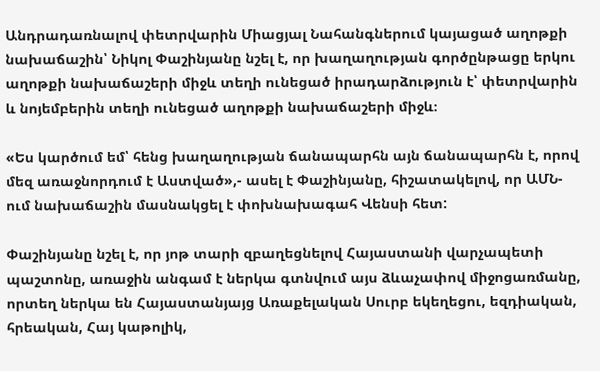Անդրադառնալով փետրվարին Միացյալ Նահանգներում կայացած աղոթքի նախաճաշին՝ Նիկոլ Փաշինյանը նշել է, որ խաղաղության գործընթացը երկու աղոթքի նախաճաշերի միջև տեղի ունեցած իրադարձություն է՝ փետրվարին և նոյեմբերին տեղի ունեցած աղոթքի նախաճաշերի միջև։

«Ես կարծում եմ՝ հենց խաղաղության ճանապարհն այն ճանապարհն է, որով մեզ առաջնորդում է Աստված»,- ասել է Փաշինյանը, հիշատակելով, որ ԱՄՆ-ում նախաճաշին մասնակցել է փոխնախագահ Վենսի հետ:

Փաշինյանը նշել է, որ յոթ տարի զբաղեցնելով Հայաստանի վարչապետի պաշտոնը, առաջին անգամ է ներկա գտնվում այս ձևաչափով միջոցառմանը, որտեղ ներկա են Հայաստանյայց Առաքելական Սուրբ եկեղեցու, եզդիական, հրեական, Հայ կաթոլիկ,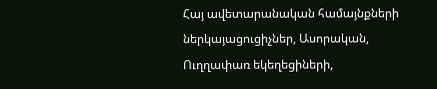Հայ ավետարանական համայնքների ներկայացուցիչներ, Ասորական, Ուղղափառ եկեղեցիների,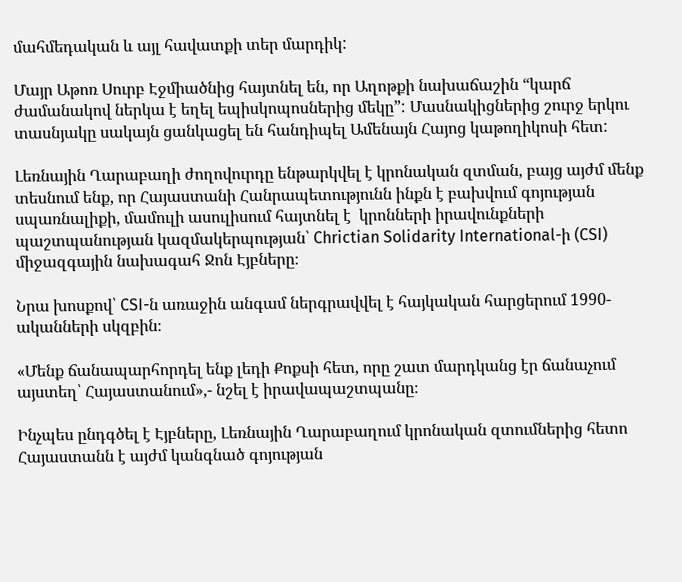մահմեդական և այլ հավատքի տեր մարդիկ:

Մայր Աթոռ Սուրբ Էջմիածնից հայտնել են, որ Աղոթքի նախաճաշին “կարճ ժամանակով ներկա է եղել եպիսկոպոսներից մեկը”: Մասնակիցներից շուրջ երկու տասնյակը սակայն ցանկացել են հանդիպել Ամենայն Հայոց կաթողիկոսի հետ:

Լեռնային Ղարաբաղի ժողովուրդը ենթարկվել է կրոնական զտման, բայց այժմ մենք տեսնում ենք, որ Հայաստանի Հանրապետությունն ինքն է բախվում գոյության սպառնալիքի, մամուլի ասուլիսում հայտնել է  կրոնների իրավունքների պաշտպանության կազմակերպության՝ Chrictian Solidarity International-ի (CSI) միջազգային նախագահ Ջոն Էյբները։

Նրա խոսքով՝ CSI-ն առաջին անգամ ներգրավվել է հայկական հարցերում 1990-ականների սկզբին։

«Մենք ճանապարհորդել ենք լեդի Քոքսի հետ, որը շատ մարդկանց էր ճանաչում այստեղ՝ Հայաստանում»,- նշել է իրավապաշտպանը։

Ինչպես ընդգծել է Էյբները, Լեռնային Ղարաբաղում կրոնական զտումներից հետո Հայաստանն է այժմ կանգնած գոյության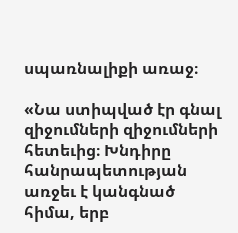սպառնալիքի առաջ։

«Նա ստիպված էր գնալ զիջումների զիջումների հետեւից։ Խնդիրը հանրապետության առջեւ է կանգնած հիմա, երբ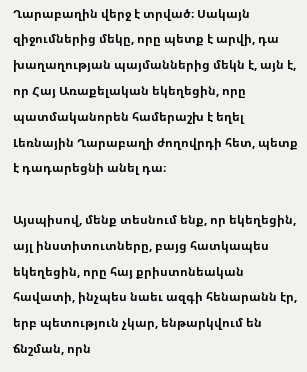Ղարաբաղին վերջ է տրված։ Սակայն զիջումներից մեկը, որը պետք է արվի, դա խաղաղության պայմաններից մեկն է, այն է, որ Հայ Առաքելական եկեղեցին, որը պատմականորեն համերաշխ է եղել Լեռնային Ղարաբաղի ժողովրդի հետ, պետք է դադարեցնի անել դա։

Այսպիսով, մենք տեսնում ենք, որ եկեղեցին, այլ ինստիտուտները, բայց հատկապես եկեղեցին, որը հայ քրիստոնեական հավատի, ինչպես նաեւ ազգի հենարանն էր, երբ պետություն չկար, ենթարկվում են ճնշման, որն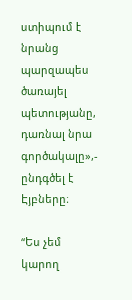ստիպում է նրանց պարզապես ծառայել պետությանը, դառնալ նրա գործակալը»,- ընդգծել է Էյբները։

“Ես չեմ կարող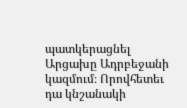պատկերացնել Արցախը Ադրբեջանի կազմում։ Որովհետեւ դա կնշանակի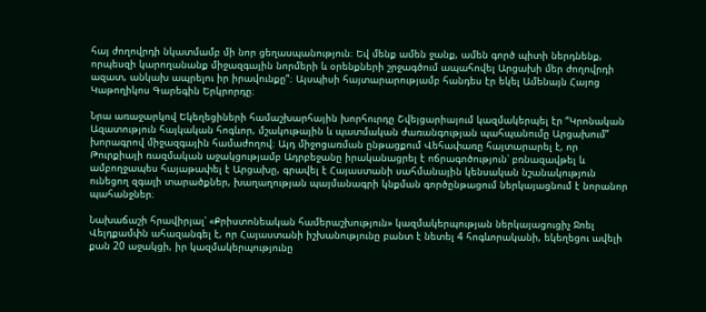հայ ժողովրդի նկատմամբ մի նոր ցեղասպանություն։ Եվ մենք ամեն ջանք, ամեն գործ պիտի ներդնենք, որպեսզի կարողանանք միջազգային նորմերի և օրենքների շրջագծում ապահովել Արցախի մեր ժողովրդի ազատ, անկախ ապրելու իր իրավունքը”։ Այսպիսի հայտարարությամբ հանդես էր եկել Ամենայն Հայոց Կաթողիկոս Գարեգին Երկրորդը։

Նրա առաջարկով Եկեղեցիների համաշխարհային խորհուրդը Շվեյցարիայում կազմակերպել էր “Կրոնական Ազատություն հայկական հոգևոր, մշակութային և պատմական ժառանգության պահպանումը Արցախում” խորագրով միջազգային համաժողով։ Այդ միջոցառման ընթացքում Վեհափառը հայտարարել է, որ Թուրքիայի ռազմական աջակցությամբ Ադրբեջանը իրականացրել է ոճրագոծություն՝ բռնազավթել և ամբողջապես հայաթափել է Արցախը, գրավել է Հայաստանի սահմանային կենսական նշանակություն ունեցող զգալի տարածքներ, խաղաղության պայմանագրի կնքման գործընթացում ներկայացնում է նորանոր պահանջներ։

Նախաճաշի հրավիրյալ՝ «Քրիստոնեական համերաշխություն» կազմակերպության ներկայացուցիչ Ջոել Վելդքամփն ահազանգել է, որ Հայաստանի իշխանությունը բանտ է նետել 4 հոգևորականի, եկեղեցու ավելի քան 20 աջակցի, իր կազմակերպությունը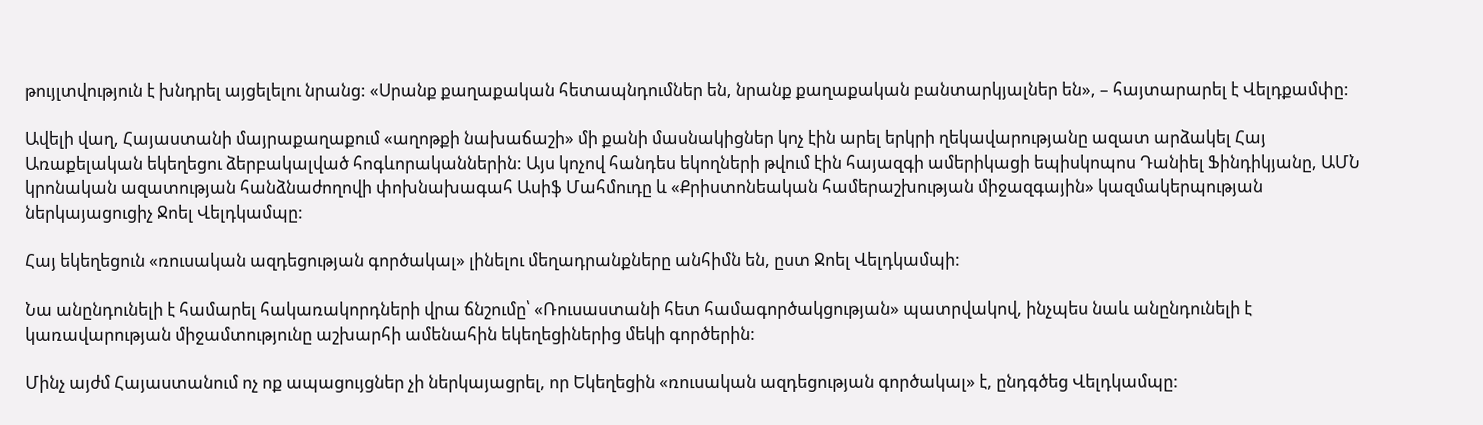թույլտվություն է խնդրել այցելելու նրանց: «Սրանք քաղաքական հետապնդումներ են, նրանք քաղաքական բանտարկյալներ են», – հայտարարել է Վելդքամփը:

Ավելի վաղ, Հայաստանի մայրաքաղաքում «աղոթքի նախաճաշի» մի քանի մասնակիցներ կոչ էին արել երկրի ղեկավարությանը ազատ արձակել Հայ Առաքելական եկեղեցու ձերբակալված հոգևորականներին: Այս կոչով հանդես եկողների թվում էին հայազգի ամերիկացի եպիսկոպոս Դանիել Ֆինդիկյանը, ԱՄՆ կրոնական ազատության հանձնաժողովի փոխնախագահ Ասիֆ Մահմուդը և «Քրիստոնեական համերաշխության միջազգային» կազմակերպության ներկայացուցիչ Ջոել Վելդկամպը:

Հայ եկեղեցուն «ռուսական ազդեցության գործակալ» լինելու մեղադրանքները անհիմն են, ըստ Ջոել Վելդկամպի:

Նա անընդունելի է համարել հակառակորդների վրա ճնշումը՝ «Ռուսաստանի հետ համագործակցության» պատրվակով, ինչպես նաև անընդունելի է կառավարության միջամտությունը աշխարհի ամենահին եկեղեցիներից մեկի գործերին:

Մինչ այժմ Հայաստանում ոչ ոք ապացույցներ չի ներկայացրել, որ Եկեղեցին «ռուսական ազդեցության գործակալ» է, ընդգծեց Վելդկամպը: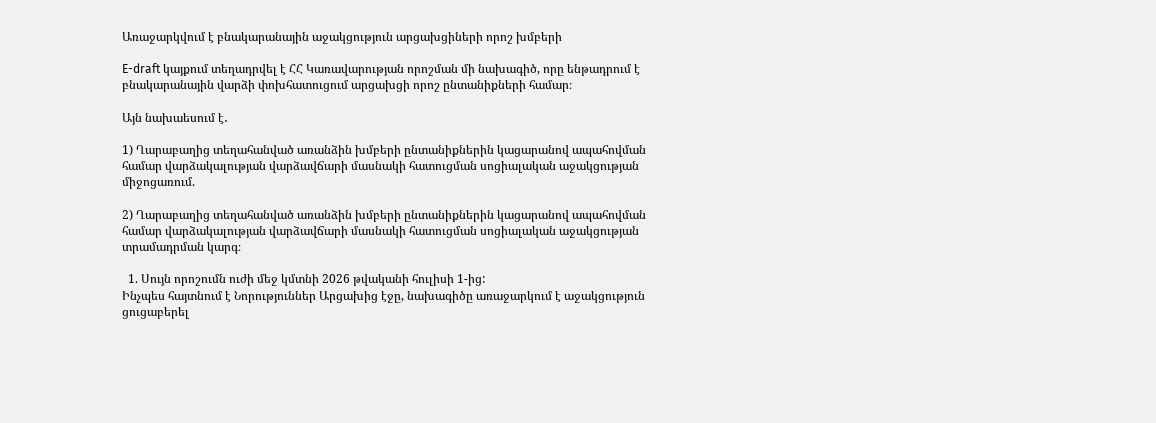Առաջարկվում է բնակարանային աջակցություն արցախցիների որոշ խմբերի

E-draft կայքում տեղադրվել է ՀՀ Կառավարության որոշման մի նախագիծ, որը ենթադրում է բնակարանային վարձի փոխհատուցում արցախցի որոշ ընտանիքների համար։

Այն նախաեսում է․

1) Ղարաբաղից տեղահանված առանձին խմբերի ընտանիքներին կացարանով ապահովման համար վարձակալության վարձավճարի մասնակի հատուցման սոցիալական աջակցության միջոցառում.

2) Ղարաբաղից տեղահանված առանձին խմբերի ընտանիքներին կացարանով ապահովման համար վարձակալության վարձավճարի մասնակի հատուցման սոցիալական աջակցության տրամադրման կարգ։

  1. Սույն որոշումն ուժի մեջ կմտնի 2026 թվականի հուլիսի 1-ից:
Ինչպես հայտնում է Նորություններ Արցախից էջը, նախագիծը առաջարկում է աջակցություն ցուցաբերել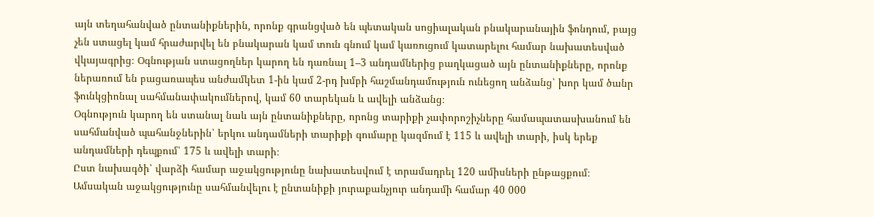այն տեղահանված ընտանիքներին, որոնք գրանցված են պետական սոցիալական բնակարանային ֆոնդում, բայց չեն ստացել կամ հրաժարվել են բնակարան կամ տուն գնում կամ կառուցում կատարելու համար նախատեսված վկայագրից։ Օգնության ստացողներ կարող են դառնալ 1–3 անդամներից բաղկացած այն ընտանիքները, որոնք ներառում են բացառապես անժամկետ 1-ին կամ 2-րդ խմբի հաշմանդամություն ունեցող անձանց՝ խոր կամ ծանր ֆունկցիոնալ սահմանափակումներով, կամ 60 տարեկան և ավելի անձանց։
Օգնություն կարող են ստանալ նաև այն ընտանիքները, որոնց տարիքի չափորոշիչները համապատասխանում են սահմանված պահանջներին՝ երկու անդամների տարիքի գումարը կազմում է 115 և ավելի տարի, իսկ երեք անդամների դեպքում՝ 175 և ավելի տարի։
Ըստ նախագծի՝ վարձի համար աջակցությունը նախատեսվում է տրամադրել 120 ամիսների ընթացքում։ Ամսական աջակցությունը սահմանվելու է ընտանիքի յուրաքանչյուր անդամի համար 40 000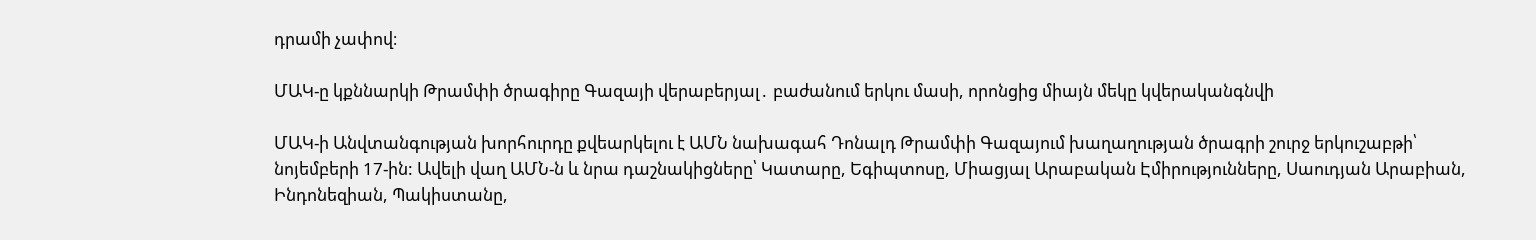դրամի չափով։

ՄԱԿ-ը կքննարկի Թրամփի ծրագիրը Գազայի վերաբերյալ․ բաժանում երկու մասի, որոնցից միայն մեկը կվերականգնվի

ՄԱԿ-ի Անվտանգության խորհուրդը քվեարկելու է ԱՄՆ նախագահ Դոնալդ Թրամփի Գազայում խաղաղության ծրագրի շուրջ երկուշաբթի՝ նոյեմբերի 17-ին: Ավելի վաղ ԱՄՆ-ն և նրա դաշնակիցները՝ Կատարը, Եգիպտոսը, Միացյալ Արաբական Էմիրությունները, Սաուդյան Արաբիան, Ինդոնեզիան, Պակիստանը,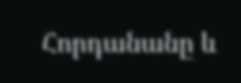Հորդանանը և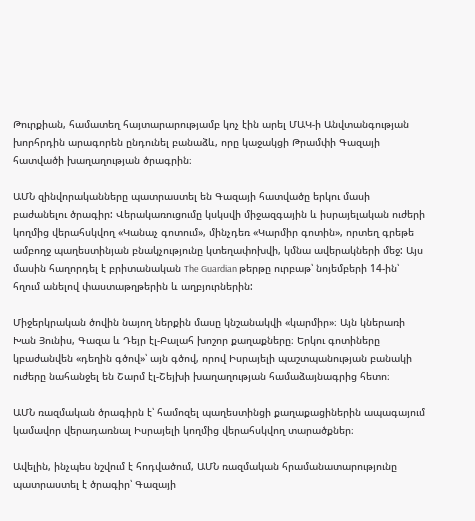Թուրքիան, համատեղ հայտարարությամբ կոչ էին արել ՄԱԿ-ի Անվտանգության խորհրդին արագորեն ընդունել բանաձև, որը կաջակցի Թրամփի Գազայի հատվածի խաղաղության ծրագրին։

ԱՄՆ զինվորականները պատրաստել են Գազայի հատվածը երկու մասի բաժանելու ծրագիր: Վերակառուցումը կսկսվի միջազգային և իսրայելական ուժերի կողմից վերահսկվող «Կանաչ գոտում», մինչդեռ «Կարմիր գոտին», որտեղ գրեթե ամբողջ պաղեստինյան բնակչությունը կտեղափոխվի, կմնա ավերակների մեջ: Այս մասին հաղորդել է բրիտանական The Guardian թերթը ուրբաթ՝ նոյեմբերի 14-ին՝ հղում անելով փաստաթղթերին և աղբյուրներին:

Միջերկրական ծովին նայող ներքին մասը կնշանակվի «կարմիր»։ Այն կներառի Խան Յունիս, Գազա և Դեյր էլ-Բալահ խոշոր քաղաքները։ Երկու գոտիները կբաժանվեն «դեղին գծով»՝ այն գծով, որով Իսրայելի պաշտպանության բանակի ուժերը նահանջել են Շարմ էլ-Շեյխի խաղաղության համաձայնագրից հետո։

ԱՄՆ ռազմական ծրագիրն է՝ համոզել պաղեստինցի քաղաքացիներին ապագայում կամավոր վերադառնալ Իսրայելի կողմից վերահսկվող տարածքներ։

Ավելին, ինչպես նշվում է հոդվածում, ԱՄՆ ռազմական հրամանատարությունը պատրաստել է ծրագիր՝ Գազայի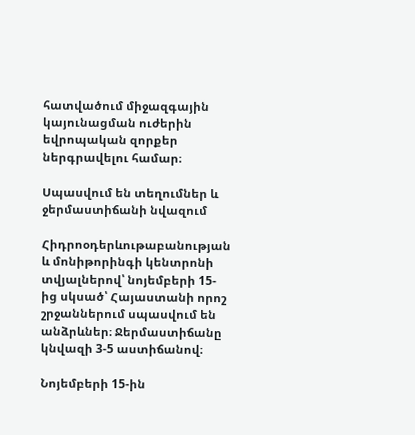հատվածում միջազգային կայունացման ուժերին եվրոպական զորքեր ներգրավելու համար։

Սպասվում են տեղումներ և ջերմաստիճանի նվազում

Հիդրոօդերևութաբանության և մոնիթորինգի կենտրոնի տվյալներով՝ նոյեմբերի 15-ից սկսած՝ Հայաստանի որոշ շրջաններում սպասվում են անձրևներ։ Ջերմաստիճանը կնվազի 3-5 աստիճանով։

Նոյեմբերի 15-ին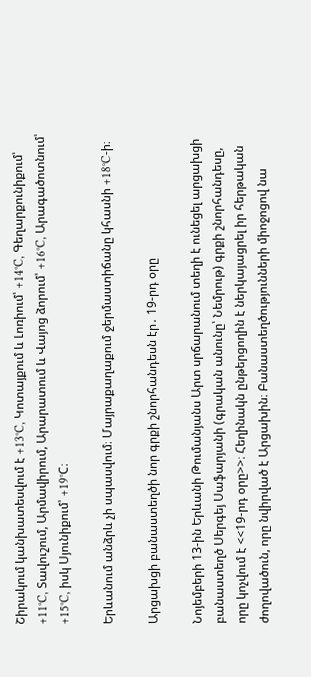Շիրակում կանխատեսվում է +13°C, Կոտայքում և Լոռիում՝ +14°C, Գեղարքունիքում՝ +11°C, Տավուշում, Արմավիրում, Արարատում և Վայոց ձորում՝ +16°C, Արագածոտնում՝ +15°C, իսկ Սյունիքում՝ +19°C։

Երևանում անձրև չի սպասվում։ Մայրաքաղաքում ջերմաստիճանը կհասնի +18°C-ի։

Արցախցի բանաստեղծի նոր գրքի շնորհանդեսն էր․ 19-րդ օրը

Նոյեմբերի 13-ին Երևանի Թումանյանս Արտ սրճարանում տեղի է ունեցել արցախցի բանաստեղծ Սերգեյ Սաֆարյանի (գրական անունը՝ Նեմրութ) գրքի շնորհանդեսը, որը կոչվում է <<19-րդ օրը>>։ Հեղինակն ընթերցողին է ներկայացրել իր հերթական ժողովածուն, որը նվիրված է Արցախին։ Բանաստեղծությունների միոջոցով նա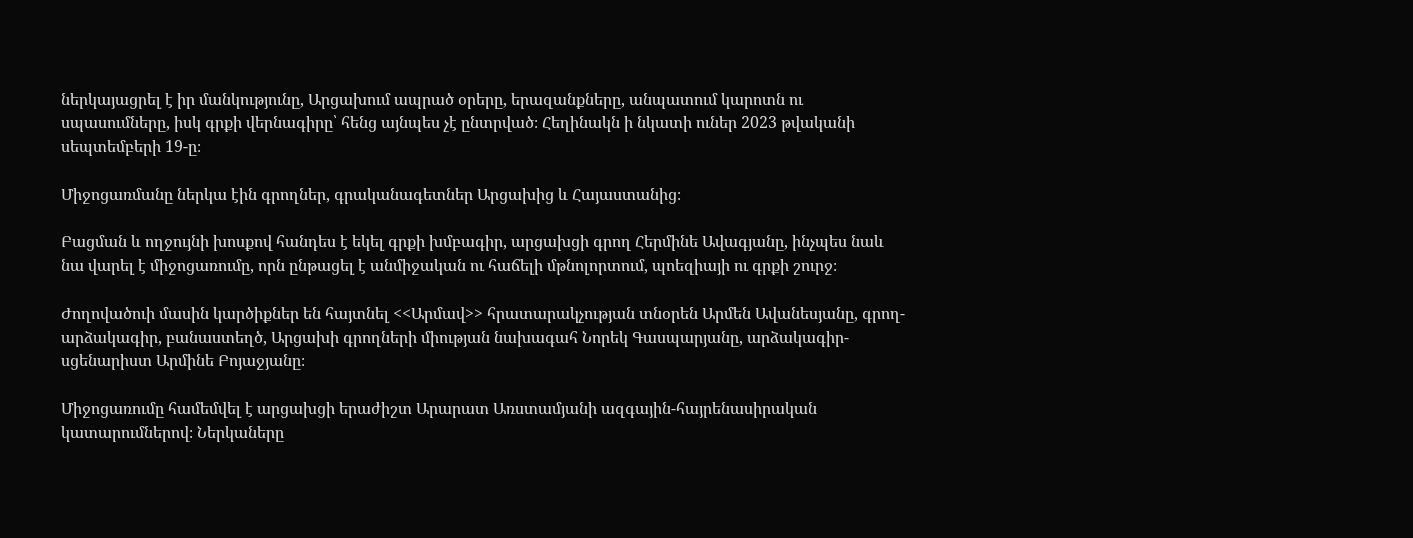ներկայացրել է իր մանկությունը, Արցախում ապրած օրերը, երազանքները, անպատում կարոտն ու սպասումները, իսկ գրքի վերնագիրը՝ հենց այնպես չէ ընտրված։ Հեղինակն ի նկատի ուներ 2023 թվականի սեպտեմբերի 19-ը։

Միջոցառմանը ներկա էին գրողներ, գրականագետներ Արցախից և Հայաստանից։

Բացման և ողջույնի խոսքով հանդես է եկել գրքի խմբագիր, արցախցի գրող Հերմինե Ավագյանը, ինչպես նաև նա վարել է միջոցառումը, որն ընթացել է անմիջական ու հաճելի մթնոլորտում, պոեզիայի ու գրքի շուրջ։

Ժողովածուի մասին կարծիքներ են հայտնել <<Արմավ>> հրատարակչության տնօրեն Արմեն Ավանեսյանը, գրող-արձակագիր, բանաստեղծ, Արցախի գրողների միության նախագահ Նորեկ Գասպարյանը, արձակագիր-սցենարիստ Արմինե Բոյաջյանը։

Միջոցառումը համեմվել է արցախցի երաժիշտ Արարատ Առստամյանի ազգային-հայրենասիրական կատարումներով։ Ներկաները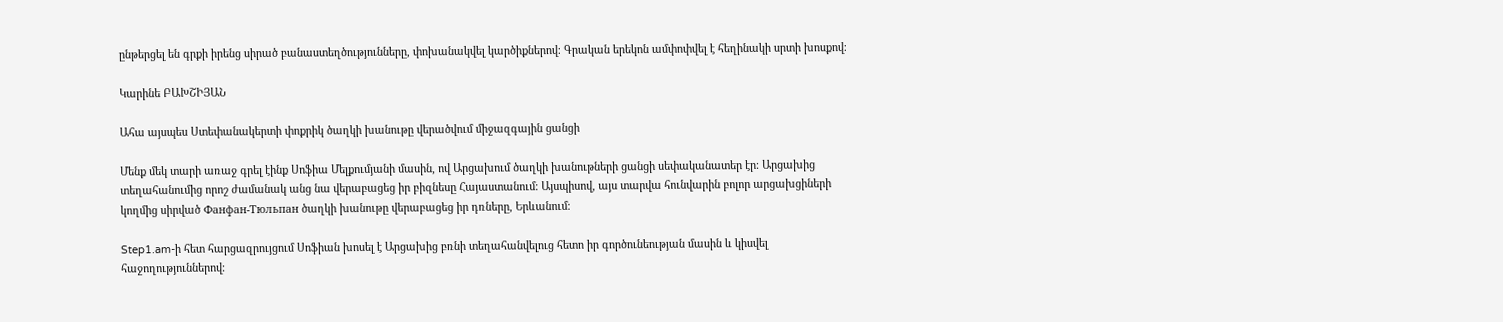ընթերցել են գրքի իրենց սիրած բանաստեղծությունները, փոխանակվել կարծիքներով։ Գրական երեկոն ամփոփվել է հեղինակի սրտի խոսքով։

Կարինե ԲԱԽՇԻՅԱՆ

Ահա այսպես Ստեփանակերտի փոքրիկ ծաղկի խանութը վերածվում միջազգային ցանցի

Մենք մեկ տարի առաջ գրել էինք Սոֆիա Մելքումյանի մասին, ով Արցախում ծաղկի խանութների ցանցի սեփականատեր էր։ Արցախից տեղահանումից որոշ ժամանակ անց նա վերաբացեց իր բիզնեսը Հայաստանում։ Այսպիսով, այս տարվա հունվարին բոլոր արցախցիների կողմից սիրված Фанфан-Тюльпан ծաղկի խանութը վերաբացեց իր դռները, Երևանում։

Step1.am-ի հետ հարցազրույցում Սոֆիան խոսել է Արցախից բռնի տեղահանվելուց հետո իր գործունեության մասին և կիսվել հաջողություններով։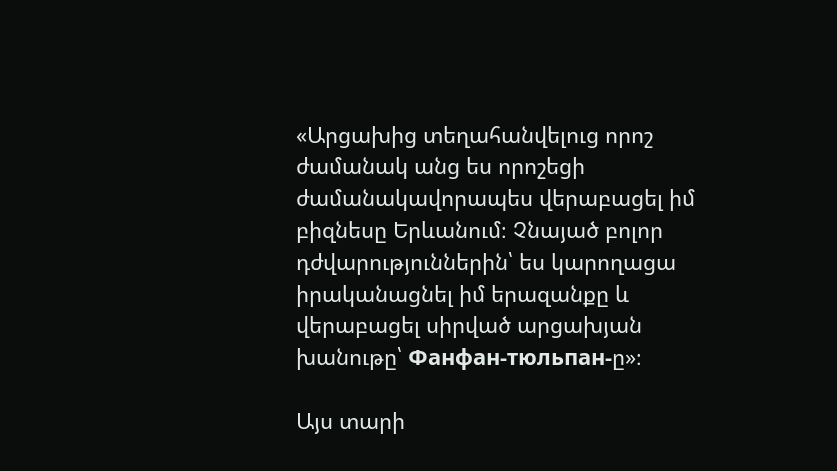«Արցախից տեղահանվելուց որոշ ժամանակ անց ես որոշեցի ժամանակավորապես վերաբացել իմ բիզնեսը Երևանում։ Չնայած բոլոր դժվարություններին՝ ես կարողացա իրականացնել իմ երազանքը և վերաբացել սիրված արցախյան խանութը՝ Фанфан-тюльпан-ը»։

Այս տարի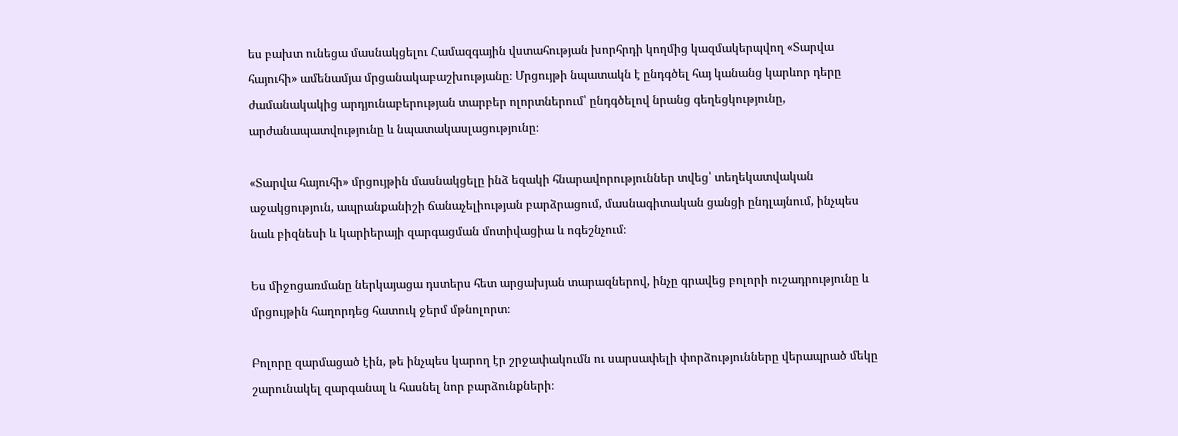ես բախտ ունեցա մասնակցելու Համազգային վստահության խորհրդի կողմից կազմակերպվող «Տարվա հայուհի» ամենամյա մրցանակաբաշխությանը։ Մրցույթի նպատակն է ընդգծել հայ կանանց կարևոր դերը ժամանակակից արդյունաբերության տարբեր ոլորտներում՝ ընդգծելով նրանց գեղեցկությունը, արժանապատվությունը և նպատակասլացությունը։

«Տարվա հայուհի» մրցույթին մասնակցելը ինձ եզակի հնարավորություններ տվեց՝ տեղեկատվական աջակցություն, ապրանքանիշի ճանաչելիության բարձրացում, մասնագիտական ցանցի ընդլայնում, ինչպես նաև բիզնեսի և կարիերայի զարգացման մոտիվացիա և ոգեշնչում։

Ես միջոցառմանը ներկայացա դստերս հետ արցախյան տարազներով, ինչը գրավեց բոլորի ուշադրությունը և մրցույթին հաղորդեց հատուկ ջերմ մթնոլորտ։

Բոլորը զարմացած էին, թե ինչպես կարող էր շրջափակումն ու սարսափելի փորձությունները վերապրած մեկը շարունակել զարգանալ և հասնել նոր բարձունքների։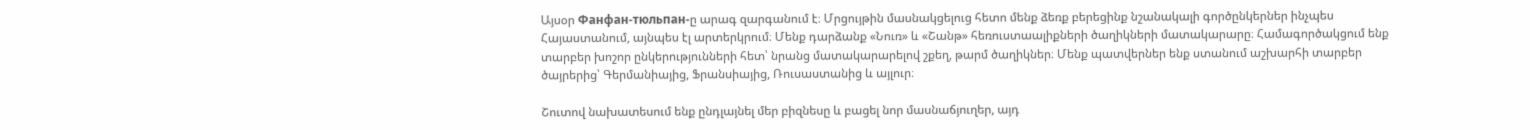Այսօր Фанфан-тюльпан-ը արագ զարգանում է։ Մրցույթին մասնակցելուց հետո մենք ձեռք բերեցինք նշանակալի գործընկերներ ինչպես Հայաստանում, այնպես էլ արտերկրում։ Մենք դարձանք «Նուռ» և «Շանթ» հեռուստաալիքների ծաղիկների մատակարարը։ Համագործակցում ենք տարբեր խոշոր ընկերությունների հետ՝ նրանց մատակարարելով շքեղ, թարմ ծաղիկներ։ Մենք պատվերներ ենք ստանում աշխարհի տարբեր ծայրերից՝ Գերմանիայից, Ֆրանսիայից, Ռուսաստանից և այլուր։

Շուտով նախատեսում ենք ընդլայնել մեր բիզնեսը և բացել նոր մասնաճյուղեր, այդ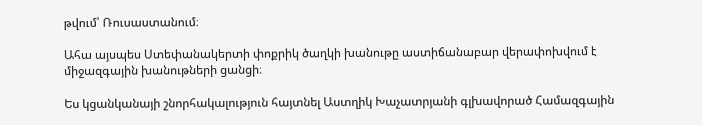թվում՝ Ռուսաստանում։

Ահա այսպես Ստեփանակերտի փոքրիկ ծաղկի խանութը աստիճանաբար վերափոխվում է միջազգային խանութների ցանցի։

Ես կցանկանայի շնորհակալություն հայտնել Աստղիկ Խաչատրյանի գլխավորած Համազգային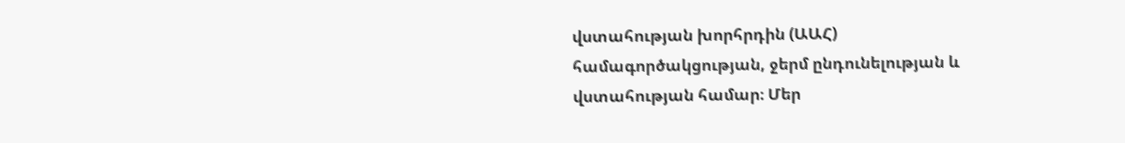վստահության խորհրդին (ԱԱՀ) համագործակցության, ջերմ ընդունելության և վստահության համար։ Մեր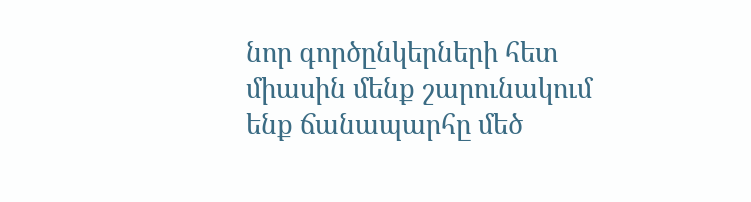նոր գործընկերների հետ միասին մենք շարունակում ենք ճանապարհը մեծ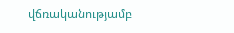վճռականությամբ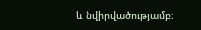և նվիրվածությամբ։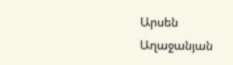Արսեն Աղաջանյան